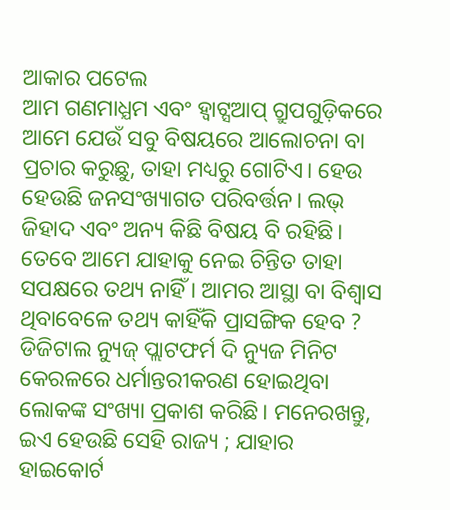ଆକାର ପଟେଲ
ଆମ ଗଣମାଧ୍ଯମ ଏବଂ ହ୍ଵାଟ୍ସଆପ୍ ଗ୍ରୁପଗୁଡ଼ିକରେ ଆମେ ଯେଉଁ ସବୁ ବିଷୟରେ ଆଲୋଚନା ବା ପ୍ରଚାର କରୁଛୁ, ତାହା ମଧ୍ୟରୁ ଗୋଟିଏ। ହେଉ ହେଉଛି ଜନସଂଖ୍ୟାଗତ ପରିବର୍ତ୍ତନ। ଲଭ୍ ଜିହାଦ ଏବଂ ଅନ୍ୟ କିଛି ବିଷୟ ବି ରହିଛି। ତେବେ ଆମେ ଯାହାକୁ ନେଇ ଚିନ୍ତିତ ତାହା ସପକ୍ଷରେ ତଥ୍ୟ ନାହିଁ । ଆମର ଆସ୍ଥା ବା ବିଶ୍ବାସ ଥିବାବେଳେ ତଥ୍ୟ କାହିଁକି ପ୍ରାସଙ୍ଗିକ ହେବ ? ଡିଜିଟାଲ ନ୍ୟୁଜ୍ ପ୍ଲାଟଫର୍ମ ଦି ନ୍ୟୁଜ ମିନିଟ କେରଳରେ ଧର୍ମାନ୍ତରୀକରଣ ହୋଇଥିବା ଲୋକଙ୍କ ସଂଖ୍ୟା ପ୍ରକାଶ କରିଛି। ମନେରଖନ୍ତୁ, ଇଏ ହେଉଛି ସେହି ରାଜ୍ୟ ; ଯାହାର ହାଇକୋର୍ଟ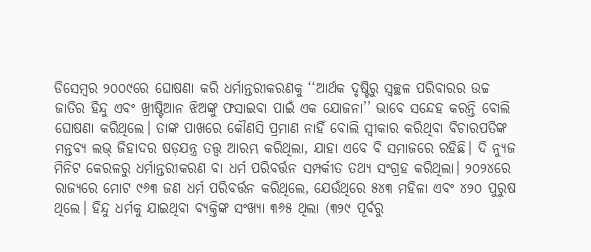ଡିସେମ୍ବର ୨୦୦୯ରେ ଘୋଷଣା କରି ଧର୍ମାନ୍ତରୀକରଣକୁ ‘‘ଆର୍ଥକ ଦୃଷ୍ଟିରୁ ସ୍ବଚ୍ଛଳ ପରିବାରର ଉଚ୍ଚ ଜାତିର ହିନ୍ଦୁ ଏବଂ ଖ୍ରୀଷ୍ଟିଆନ ଝିଅଙ୍କୁ ଫସାଇବା ପାଇଁ ଏକ ଯୋଜନା’’ ଭାବେ ସନ୍ଦେହ କରନ୍ତି ବୋଲି ଘୋଷଣା କରିଥିଲେ। ତାଙ୍କ ପାଖରେ କୌଣସି ପ୍ରମାଣ ନାହିଁ ବୋଲି ସ୍ବୀକାର କରିଥିବା ବିଚାରପତିଙ୍କ ମନ୍ତବ୍ୟ ଲଭ୍ ଜିହାଦର ଷଡ଼ଯନ୍ତ୍ର ତତ୍ତ୍ୱ ଆରମ୍ଭ କରିଥିଲା, ଯାହା ଏବେ ବି ସମାଜରେ ରହିଛି। ଦି ନ୍ୟୁଜ ମିନିଟ କେରଳରୁ ଧର୍ମାନ୍ତରୀକରଣ ବା ଧର୍ମ ପରିବର୍ତ୍ତନ ସମ୍ପର୍କୀତ ତଥ୍ୟ ସଂଗ୍ରହ କରିଥିଲା। ୨୦୨୪ରେ ରାଜ୍ୟରେ ମୋଟ ୯୬୩ ଜଣ ଧର୍ମ ପରିବର୍ତ୍ତନ କରିଥିଲେ, ଯେଉଁଥିରେ ୫୪୩ ମହିଳା ଏବଂ ୪୨୦ ପୁରୁଷ ଥିଲେ। ହିନ୍ଦୁ ଧର୍ମକୁ ଯାଇଥିବା ବ୍ୟକ୍ତିଙ୍କ ସଂଖ୍ୟା ୩୬୫ ଥିଲା (୩୨୯ ପୂର୍ବରୁ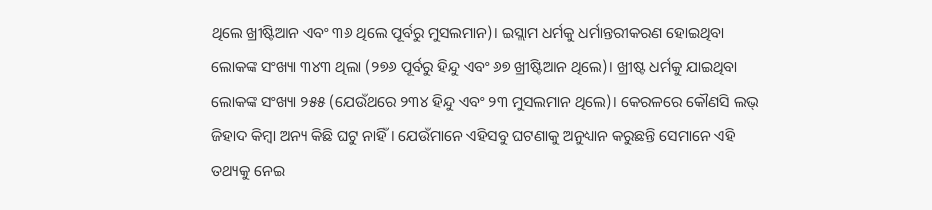ଥିଲେ ଖ୍ରୀଷ୍ଟିଆନ ଏବଂ ୩୬ ଥିଲେ ପୂର୍ବରୁ ମୁସଲମାନ)। ଇସ୍ଲାମ ଧର୍ମକୁ ଧର୍ମାନ୍ତରୀକରଣ ହୋଇଥିବା ଲୋକଙ୍କ ସଂଖ୍ୟା ୩୪୩ ଥିଲା (୨୭୬ ପୂର୍ବରୁ ହିନ୍ଦୁ ଏବଂ ୬୭ ଖ୍ରୀଷ୍ଟିଆନ ଥିଲେ)। ଖ୍ରୀଷ୍ଟ ଧର୍ମକୁ ଯାଇଥିବା ଲୋକଙ୍କ ସଂଖ୍ୟା ୨୫୫ (ଯେଉଁଥରେ ୨୩୪ ହିନ୍ଦୁ ଏବଂ ୨୩ ମୁସଲମାନ ଥିଲେ)। କେରଳରେ କୌଣସି ଲଭ୍ ଜିହାଦ କିମ୍ବା ଅନ୍ୟ କିଛି ଘଟୁ ନାହିଁ । ଯେଉଁମାନେ ଏହିସବୁ ଘଟଣାକୁ ଅନୁଧ୍ୟାନ କରୁଛନ୍ତି ସେମାନେ ଏହି ତଥ୍ୟକୁ ନେଇ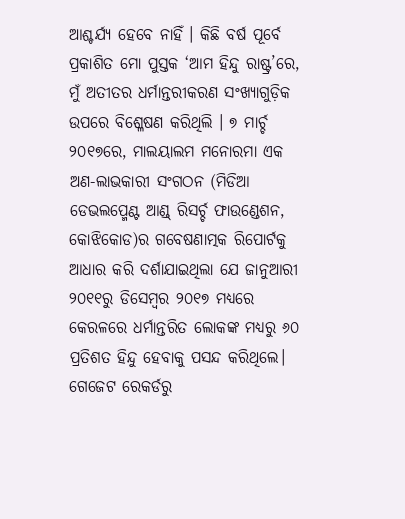ଆଶ୍ଚର୍ଯ୍ୟ ହେବେ ନାହିଁ । କିଛି ବର୍ଷ ପୂର୍ବେ ପ୍ରକାଶିତ ମୋ ପୁସ୍ତକ ‘ଆମ ହିନ୍ଦୁ ରାଷ୍ଟ୍ର’ରେ, ମୁଁ ଅତୀତର ଧର୍ମାନ୍ତରୀକରଣ ସଂଖ୍ୟାଗୁଡ଼ିକ ଉପରେ ବିଶ୍ଳେଷଣ କରିଥିଲି । ୭ ମାର୍ଚ୍ଚ ୨୦୧୭ରେ, ମାଲୟାଲମ ମନୋରମା ଏକ ଅଣ-ଲାଭକାରୀ ସଂଗଠନ (ମିଡିଆ ଡେଭଲପ୍ମେଣ୍ଟ ଆଣ୍ଡ୍ ରିସର୍ଚ୍ଚ ଫାଉଣ୍ଡେଶନ, କୋଝିକୋଡ)ର ଗବେଷଣାତ୍ମକ ରିପୋର୍ଟକୁ ଆଧାର କରି ଦର୍ଶାଯାଇଥିଲା ଯେ ଜାନୁଆରୀ ୨୦୧୧ରୁ ଡିସେମ୍ବର ୨୦୧୭ ମଧ୍ୟରେ କେରଳରେ ଧର୍ମାନ୍ତରିତ ଲୋକଙ୍କ ମଧ୍ୟରୁ ୬୦ ପ୍ରତିଶତ ହିନ୍ଦୁ ହେବାକୁ ପସନ୍ଦ କରିଥିଲେ। ଗେଜେଟ ରେକର୍ଡରୁ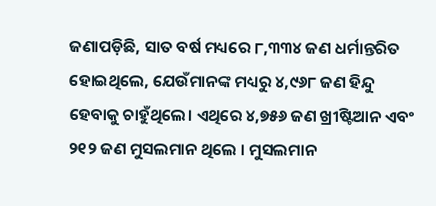ଜଣାପଡ଼ିଛି, ସାତ ବର୍ଷ ମଧ୍ୟରେ ୮,୩୩୪ ଜଣ ଧର୍ମାନ୍ତରିତ ହୋଇଥିଲେ, ଯେଉଁମାନଙ୍କ ମଧ୍ୟରୁ ୪,୯୬୮ ଜଣ ହିନ୍ଦୁ ହେବାକୁ ଚାହୁଁଥିଲେ। ଏଥିରେ ୪,୭୫୬ ଜଣ ଖ୍ରୀଷ୍ଟିଆନ ଏବଂ ୨୧୨ ଜଣ ମୁସଲମାନ ଥିଲେ । ମୁସଲମାନ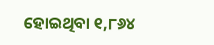ହୋଇଥିବା ୧,୮୬୪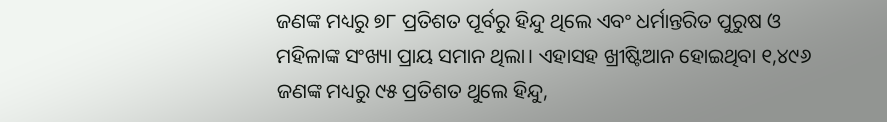ଜଣଙ୍କ ମଧ୍ୟରୁ ୭୮ ପ୍ରତିଶତ ପୂର୍ବରୁ ହିନ୍ଦୁ ଥିଲେ ଏବଂ ଧର୍ମାନ୍ତରିତ ପୁରୁଷ ଓ ମହିଳାଙ୍କ ସଂଖ୍ୟା ପ୍ରାୟ ସମାନ ଥିଲା। ଏହାସହ ଖ୍ରୀଷ୍ଟିଆନ ହୋଇଥିବା ୧,୪୯୬ ଜଣଙ୍କ ମଧ୍ୟରୁ ୯୫ ପ୍ରତିଶତ ଥୁଲେ ହିନ୍ଦୁ,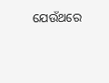ଯେଉଁଥରେ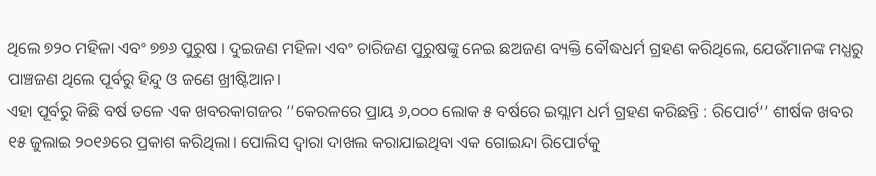ଥିଲେ ୭୨୦ ମହିଳା ଏବଂ ୭୭୬ ପୁରୁଷ । ଦୁଇଜଣ ମହିଳା ଏବଂ ଚାରିଜଣ ପୁରୁଷଙ୍କୁ ନେଇ ଛଅଜଣ ବ୍ୟକ୍ତି ବୌଦ୍ଧଧର୍ମ ଗ୍ରହଣ କରିଥିଲେ, ଯେଉଁମାନଙ୍କ ମଧ୍ଯରୁ ପାଞ୍ଚଜଣ ଥିଲେ ପୂର୍ବରୁ ହିନ୍ଦୁ ଓ ଜଣେ ଖ୍ରୀଷ୍ଟିଆନ।
ଏହା ପୂର୍ବରୁ କିଛି ବର୍ଷ ତଳେ ଏକ ଖବରକାଗଜର ‘‘କେରଳରେ ପ୍ରାୟ ୬,୦୦୦ ଲୋକ ୫ ବର୍ଷରେ ଇସ୍ଲାମ ଧର୍ମ ଗ୍ରହଣ କରିଛନ୍ତି : ରିପୋର୍ଟ’’ ଶୀର୍ଷକ ଖବର ୧୫ ଜୁଲାଇ ୨୦୧୬ରେ ପ୍ରକାଶ କରିଥିଲା। ପୋଲିସ ଦ୍ବାରା ଦାଖଲ କରାଯାଇଥିବା ଏକ ଗୋଇନ୍ଦା ରିପୋର୍ଟକୁ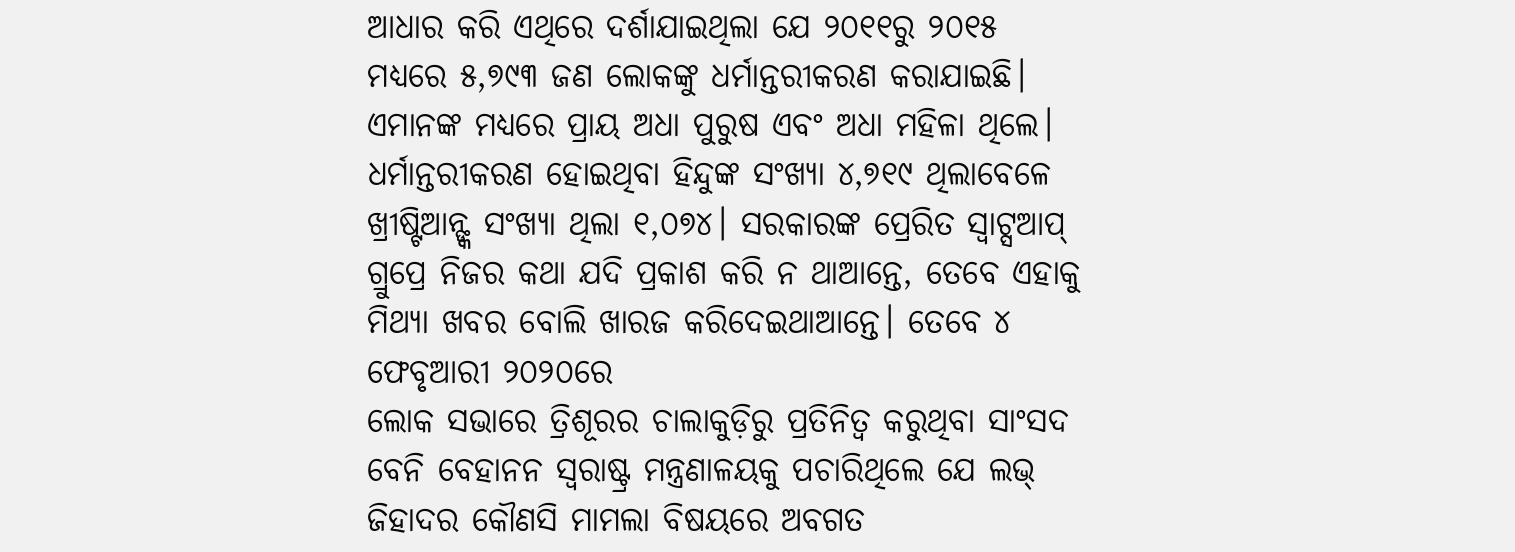ଆଧାର କରି ଏଥିରେ ଦର୍ଶାଯାଇଥିଲା ଯେ ୨୦୧୧ରୁ ୨୦୧୫ ମଧ୍ୟରେ ୫,୭୯୩ ଜଣ ଲୋକଙ୍କୁ ଧର୍ମାନ୍ତରୀକରଣ କରାଯାଇଛି। ଏମାନଙ୍କ ମଧ୍ୟରେ ପ୍ରାୟ ଅଧା ପୁରୁଷ ଏବଂ ଅଧା ମହିଳା ଥିଲେ। ଧର୍ମାନ୍ତରୀକରଣ ହୋଇଥିବା ହିନ୍ଦୁଙ୍କ ସଂଖ୍ୟା ୪,୭୧୯ ଥିଲାବେଳେ ଖ୍ରୀଷ୍ଟିଆନ୍ଙ୍କ ସଂଖ୍ୟା ଥିଲା ୧,୦୭୪। ସରକାରଙ୍କ ପ୍ରେରିତ ସ୍ୱାଟ୍ସଆପ୍ ଗ୍ରୁପ୍ରେ ନିଜର କଥା ଯଦି ପ୍ରକାଶ କରି ନ ଥାଆନ୍ତେ, ତେବେ ଏହାକୁ ମିଥ୍ୟା ଖବର ବୋଲି ଖାରଜ କରିଦେଇଥାଆନ୍ତେ। ତେବେ ୪ ଫେବୃଆରୀ ୨୦୨୦ରେ
ଲୋକ ସଭାରେ ତ୍ରିଶୂରର ଚାଲାକୁଡ଼ିରୁ ପ୍ରତିନିତ୍ଵ କରୁଥିବା ସାଂସଦ ବେନି ବେହାନନ ସ୍ୱରାଷ୍ଟ୍ର ମନ୍ତ୍ରଣାଳୟକୁ ପଚାରିଥିଲେ ଯେ ଲଭ୍ ଜିହାଦର କୌଣସି ମାମଲା ବିଷୟରେ ଅବଗତ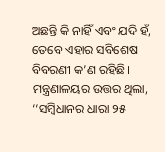ଅଛନ୍ତି କି ନାହିଁ ଏବଂ ଯଦି ହଁ, ତେବେ ଏହାର ସବିଶେଷ ବିବରଣୀ କ’ଣ ରହିଛି। ମନ୍ତ୍ରଣାଳୟର ଉତ୍ତର ଥିଲା, ‘‘ସମ୍ବିଧାନର ଧାରା ୨୫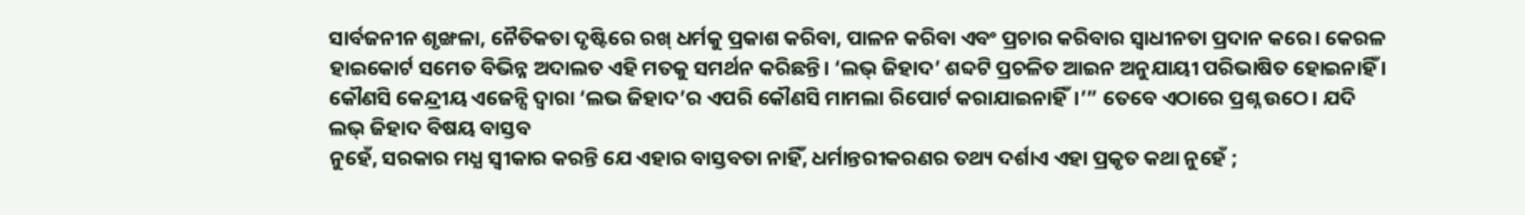ସାର୍ବଜନୀନ ଶୃଙ୍ଖଳା, ନୈତିକତା ଦୃଷ୍ଟିରେ ରଖ୍ ଧର୍ମକୁ ପ୍ରକାଶ କରିବା, ପାଳନ କରିବା ଏବଂ ପ୍ରଚାର କରିବାର ସ୍ବାଧୀନତା ପ୍ରଦାନ କରେ। କେରଳ ହାଇକୋର୍ଟ ସମେତ ବିଭିନ୍ନ ଅଦାଲତ ଏହି ମତକୁ ସମର୍ଥନ କରିଛନ୍ତି। ‘ଲଭ୍ ଜିହାଦ’ ଶବ୍ଦଟି ପ୍ରଚଳିତ ଆଇନ ଅନୁଯାୟୀ ପରିଭାଷିତ ହୋଇନାହିଁ । କୌଣସି କେନ୍ଦ୍ରୀୟ ଏଜେନ୍ସି ଦ୍ବାରା ‘ଲଭ ଜିହାଦ’ର ଏପରି କୌଣସି ମାମଲା ରିପୋର୍ଟ କରାଯାଇନାହିଁ।’” ତେବେ ଏଠାରେ ପ୍ରଶ୍ନ ଉଠେ। ଯଦି ଲଭ୍ ଜିହାଦ ବିଷୟ ବାସ୍ତବ
ନୁହେଁ, ସରକାର ମଧ୍ଯ ସ୍ବୀକାର କରନ୍ତି ଯେ ଏହାର ବାସ୍ତବତା ନାହିଁ, ଧର୍ମାନ୍ତରୀକରଣର ତଥ୍ୟ ଦର୍ଶାଏ ଏହା ପ୍ରକୃତ କଥା ନୁହେଁ ;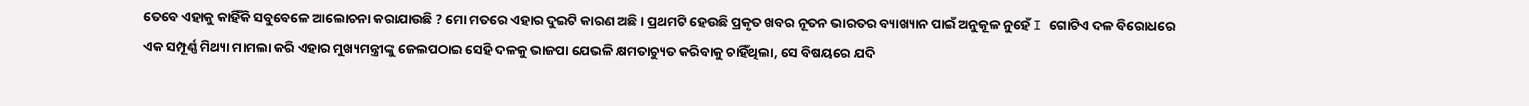ତେବେ ଏହାକୁ କାହିଁକି ସବୁବେଳେ ଆଲୋଚନା କରାଯାଉଛି ? ମୋ ମତରେ ଏହାର ଦୁଇଟି କାରଣ ଅଛି। ପ୍ରଥମଟି ହେଉଛି ପ୍ରକୃତ ଖବର ନୂତନ ଭାରତର ବ୍ୟାଖ୍ୟାନ ପାଇଁ ଅନୁକୂଳ ନୁହେଁ I ଗୋଟିଏ ଦଳ ବିରୋଧରେ
ଏକ ସମ୍ପୂର୍ଣ୍ଣ ମିଥ୍ୟା ମାମଲା କରି ଏହାର ମୁଖ୍ୟମନ୍ତ୍ରୀଙ୍କୁ ଜେଲପଠାଇ ସେହି ଦଳକୁ ଭାଜପା ଯେଭଳି କ୍ଷମତାଚ୍ୟୁତ କରିବାକୁ ଚାହିଁଥିଲା, ସେ ବିଷୟରେ ଯଦି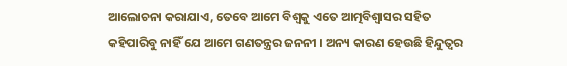ଆଲୋଚନା କରାଯାଏ, ତେବେ ଆମେ ବିଶ୍ବକୁ ଏତେ ଆତ୍ମବିଶ୍ୱାସର ସହିତ କହିପାରିବୁ ନାହିଁ ଯେ ଆମେ ଗଣତନ୍ତ୍ରର ଜନନୀ । ଅନ୍ୟ କାରଣ ହେଉଛି ହିନ୍ଦୁତ୍ବର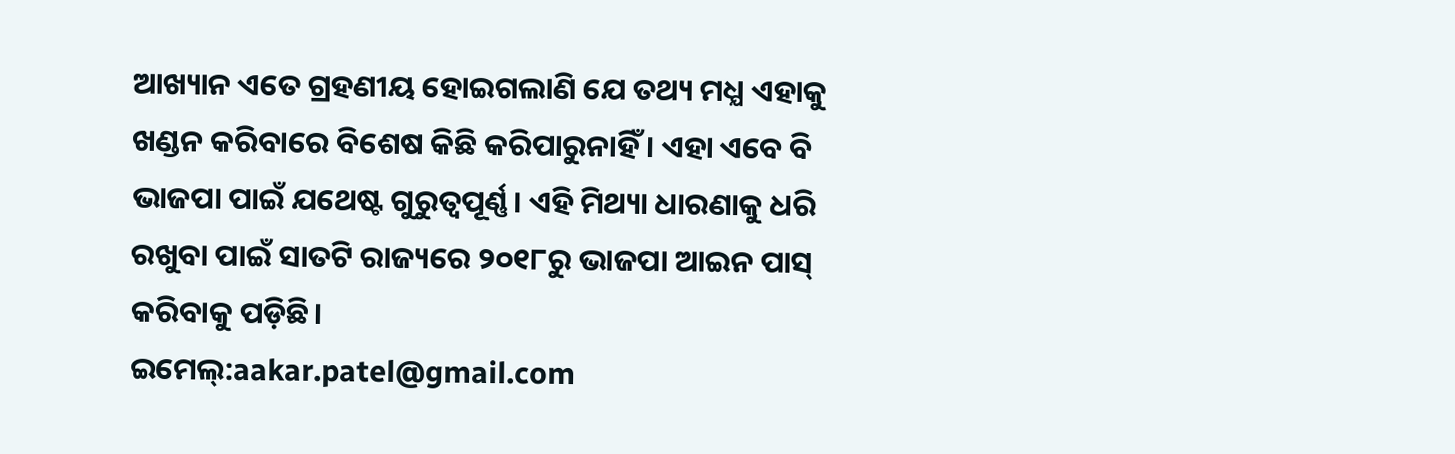ଆଖ୍ୟାନ ଏତେ ଗ୍ରହଣୀୟ ହୋଇଗଲାଣି ଯେ ତଥ୍ୟ ମଧ୍ଯ ଏହାକୁ ଖଣ୍ଡନ କରିବାରେ ବିଶେଷ କିଛି କରିପାରୁନାହିଁ । ଏହା ଏବେ ବି ଭାଜପା ପାଇଁ ଯଥେଷ୍ଟ ଗୁରୁତ୍ବପୂର୍ଣ୍ଣ। ଏହି ମିଥ୍ୟା ଧାରଣାକୁ ଧରି ରଖୁବା ପାଇଁ ସାତଟି ରାଜ୍ୟରେ ୨୦୧୮ରୁ ଭାଜପା ଆଇନ ପାସ୍ କରିବାକୁ ପଡ଼ିଛି।
ଇମେଲ୍:aakar.patel@gmail.com